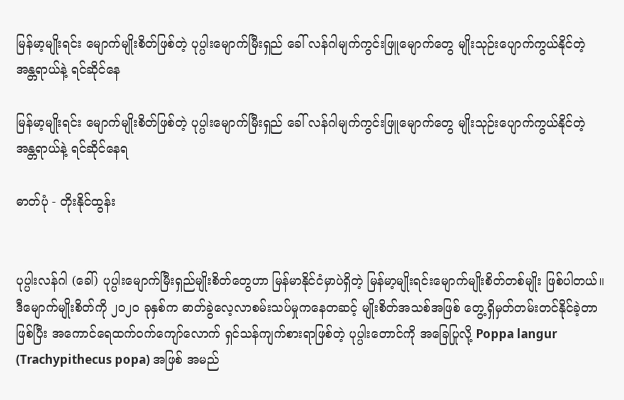မြန်မာ့မျိုးရင်း မျောက်မျိုးစိတ်ဖြစ်တဲ့ ပုပ္ပါးမျောက်မြီးရှည် ခေါ် လန်ဂါမျက်ကွင်းဖြူမျောက်တွေ မျိုးသုဉ်းပျောက်ကွယ်နိုင်တဲ့ အန္တရာယ်နဲ့ ရင်ဆိုင်နေ

မြန်မာ့မျိုးရင်း မျောက်မျိုးစိတ်ဖြစ်တဲ့ ပုပ္ပါးမျောက်မြီးရှည် ခေါ် လန်ဂါမျက်ကွင်းဖြူမျောက်တွေ မျိုးသုဉ်းပျောက်ကွယ်နိုင်တဲ့ အန္တရာယ်နဲ့ ရင်ဆိုင်နေရ

ဓာတ်ပုံ - တိုးနိုင်ထွန်း


ပုပ္ပါးလန်ဂါ (ခေါ်) ပုပ္ပါးမျောက်မြီးရှည်မျိုးစိတ်တွေဟာ မြန်မာနိုင်ငံမှာပဲရှိတဲ့ မြန်မာ့မျိုးရင်းမျောက်မျိုးစိတ်တစ်မျိုး ဖြစ်ပါတယ်။ ဒီမျောက်မျိုးစိတ်ကို ၂၀၂၀ ခုနှစ်က ဓာတ်ခွဲလေ့လာစမ်းသပ်မှုကနေတဆင့် မျိုးစိတ်အသစ်အဖြစ် တွေ့ရှိမှတ်တမ်းတင်နိုင်ခဲ့တာဖြစ်ပြီး အကောင်ရေထက်ဝက်ကျော်လောက် ရှင်သန်ကျက်စားရာဖြစ်တဲ့ ပုပ္ပါးတောင်ကို အခြေပြုလို့ Poppa langur (Trachypithecus popa) အဖြစ် အမည်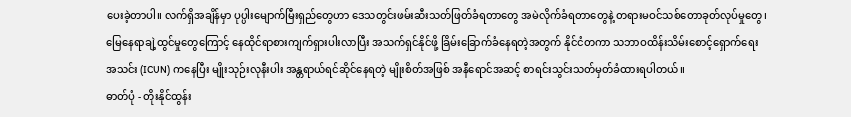ပေးခဲ့တာပါ။ လက်ရှိအချိန်မှာ ပုပ္ပါးမျောက်မြီးရှည်တွေဟာ ဒေသတွင်းဖမ်းဆီးသတ်ဖြတ်ခံရတာတွေ အမဲလိုက်ခံရတာတွေနဲ့ တရားမဝင်သစ်တောခုတ်လုပ်မှုတွေ၊ မြေနေရာချဲ့ထွင်မှုတွေကြောင့် နေထိုင်ရာစားကျက်ရှားပါးလာပြီး အသက်ရှင်နိုင်ဖို့ ခြိမ်းခြောက်ခံနေရတဲ့အတွက် နိုင်ငံတကာ သဘာဝထိန်းသိမ်းစောင့်ရှောက်ရေး အသင်း (ICUN) ကနေပြီး မျိုးသုဉ်းလုနီးပါး အန္တရာယ်ရင်ဆိုင်နေရတဲ့ မျိုးစိတ်အဖြစ် အနီရောင်အဆင့် စာရင်းသွင်းသတ်မှတ်ခံထားရပါတယ်။
ဓာတ်ပုံ - တိုးနိုင်ထွန်း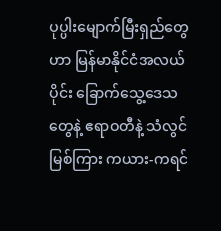ပုပ္ပါးမျောက်မြီးရှည်တွေဟာ မြန်မာနိုင်ငံအလယ်ပိုင်း ခြောက်သွေ့ဒေသတွေနဲ့ ဧရာဝတီနဲ့ သံလွင်မြစ်ကြား ကယား-ကရင်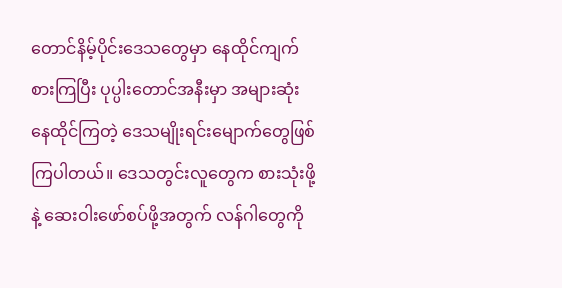တောင်နိမ့်ပိုင်းဒေသတွေမှာ နေထိုင်ကျက်စားကြပြီး ပုပ္ပါးတောင်အနီးမှာ အများဆုံးနေထိုင်ကြတဲ့ ဒေသမျိုးရင်းမျောက်တွေဖြစ်ကြပါတယ်။ ဒေသတွင်းလူတွေက စားသုံးဖို့နဲ့ ဆေးဝါးဖော်စပ်ဖို့အတွက် လန်ဂါတွေကို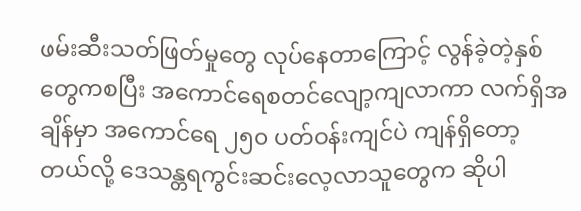ဖမ်းဆီးသတ်ဖြတ်မှုတွေ လုပ်နေတာကြောင့် လွန်ခဲ့တဲ့နှစ်တွေကစပြီး အကောင်ရေစတင်လျော့ကျလာကာ လက်ရှိအချိန်မှာ အကောင်ရေ ၂၅၀ ပတ်ဝန်းကျင်ပဲ ကျန်ရှိတော့တယ်လို့ ဒေသန္တရကွင်းဆင်းလေ့လာသူတွေက ဆိုပါ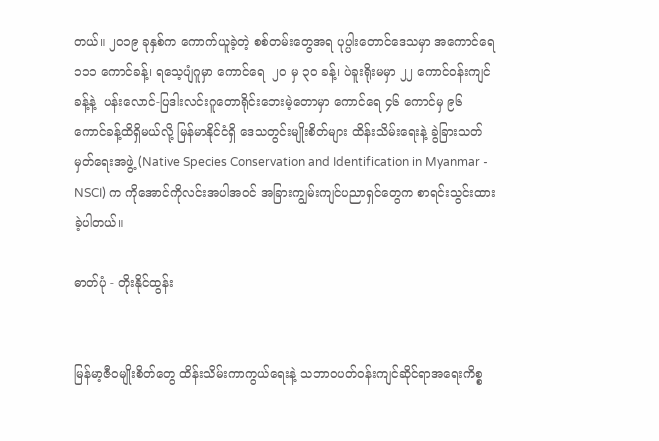တယ်။ ၂၀၁၉ ခုနှစ်က ကောက်ယူခဲ့တဲ့ စစ်တမ်းတွေအရ ပုပ္ပါးတောင်ဒေသမှာ အကောင်ရေ ၁၁၁ ကောင်ခန့်၊ ရသေ့ပျံဂူမှာ ကောင်ရေ  ၂၀ မှ ၃၀ ခန့်၊ ပဲခူးရိုးမမှာ ၂၂ ကောင်ဝန်းကျင်ခန့်နဲ့  ပန်းလောင်-ပြဒါးလင်းဂူတောရိုင်းဘေးမဲ့တောမှာ ကောင်ရေ ၄၆ ကောင်မှ ၉၆ ကောင်ခန့်ထိရှိမယ်လို့ မြန်မာနိုင်ငံရှိ ဒေသတွင်းမျိုးစိတ်များ ထိန်းသိမ်းရေးနဲ့ ခွဲခြားသတ်မှတ်ရေးအဖွဲ့ (Native Species Conservation and Identification in Myanmar - NSCI) က ကိုအောင်ကိုလင်းအပါအဝင် အခြားကျွမ်းကျင်ပညာရှင်တွေက စာရင်းသွင်းထားခဲ့ပါတယ်။

ဓာတ်ပုံ - တိုးနိုင်ထွန်း


မြန်မာ့ဇီဝမျိုးစိတ်တွေ ထိန်းသိမ်းကာကွယ်ရေးနဲ့ သဘာဝပတ်ဝန်းကျင်ဆိုင်ရာအရေးကိစ္စ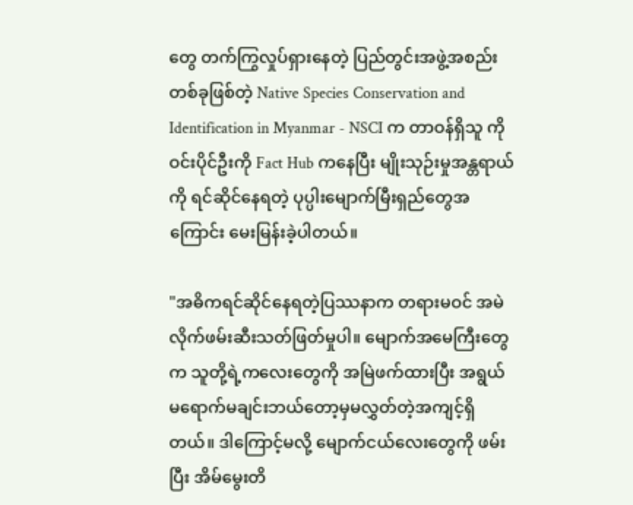တွေ တက်ကြွလှုပ်ရှားနေတဲ့ ပြည်တွင်းအဖွဲ့အစည်း တစ်ခုဖြစ်တဲ့ Native Species Conservation and Identification in Myanmar - NSCI က တာဝန်ရှိသူ ကိုဝင်းပိုင်ဦးကို Fact Hub ကနေပြီး မျိုးသုဉ်းမှုအန္တရာယ်ကို ရင်ဆိုင်နေရတဲ့ ပုပ္ပါးမျောက်မြီးရှည်တွေအကြောင်း မေးမြန်းခဲ့ပါတယ်။

"အဓိကရင်ဆိုင်နေရတဲ့ပြဿနာက တရားမဝင် အမဲလိုက်ဖမ်းဆီးသတ်ဖြတ်မှုပါ။ မျောက်အမေကြီးတွေက သူတို့ရဲ့ကလေးတွေကို အမြဲဖက်ထားပြီး အရွယ်မရောက်မချင်းဘယ်တော့မှမလွှတ်တဲ့အကျင့်ရှိတယ်။ ဒါကြောင့်မလို့ မျောက်ငယ်လေးတွေကို ဖမ်းပြီး အိမ်မွေးတိ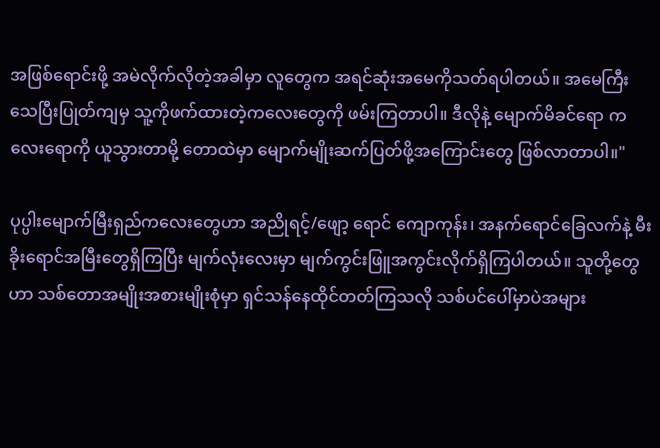အဖြစ်ရောင်းဖို့ အမဲလိုက်လိုတဲ့အခါမှာ လူတွေက အရင်ဆုံးအမေကိုသတ်ရပါတယ်။ အမေကြီးသေပြီးပြုတ်ကျမှ သူ့ကိုဖက်ထားတဲ့ကလေးတွေကို ဖမ်းကြတာပါ။ ဒီလိုနဲ့ မျောက်မိခင်ရော ကလေးရောကို ယူသွားတာမို့ တောထဲမှာ မျောက်မျိုးဆက်ပြတ်ဖို့အကြောင်းတွေ ဖြစ်လာတာပါ။"

ပုပ္ပါးမျောက်မြီးရှည်ကလေးတွေဟာ အညိုရင့်/ဖျော့ ရောင် ကျောကုန်း၊ အနက်ရောင်ခြေလက်နဲ့ မီးခိုးရောင်အမြီးတွေရှိကြပြီး မျက်လုံးလေးမှာ မျက်ကွင်းဖြူအကွင်းလိုက်ရှိကြပါတယ်။ သူတို့တွေဟာ သစ်တောအမျိုးအစားမျိုးစုံမှာ ရှင်သန်နေထိုင်တတ်ကြသလို သစ်ပင်ပေါ်မှာပဲအများ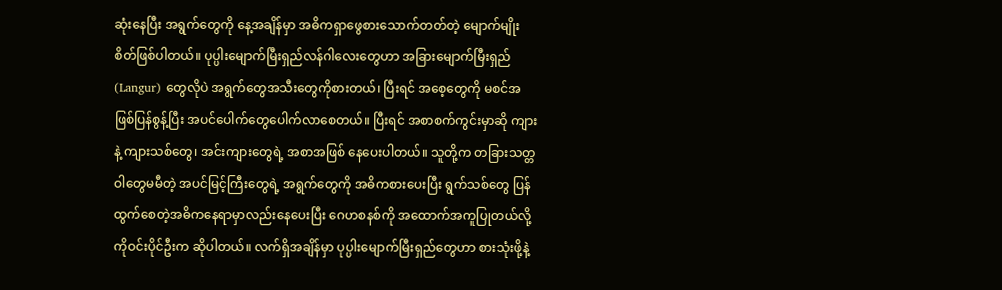ဆုံးနေပြီး အရွက်တွေကို နေ့အချိန်မှာ အဓိကရှာဖွေစားသောက်တတ်တဲ့ မျောက်မျိုးစိတ်ဖြစ်ပါတယ်။ ပုပ္ပါးမျောက်မြီးရှည်လန်ဂါလေးတွေဟာ အခြားမျောက်မြီးရှည် (Langur) တွေလိုပဲ အရွက်တွေအသီးတွေကိုစားတယ်၊ ပြီးရင် အစေ့တွေကို မစင်အဖြစ်ပြန်စွန့်ပြီး အပင်ပေါက်တွေပေါက်လာစေတယ်။ ပြီးရင် အစာစက်ကွင်းမှာဆို ကျားနဲ့ ကျားသစ်တွေ၊ အင်းကျားတွေရဲ့ အစာအဖြစ် နေပေးပါတယ်။ သူတို့က တခြားသတ္တဝါတွေမမီတဲ့ အပင်မြင့်ကြီးတွေရဲ့ အရွက်တွေကို အဓိကစားပေးပြီး ရွက်သစ်တွေ ပြန်ထွက်စေတဲ့အဓိကနေရာမှာလည်းနေပေးပြီး ဂေဟစနစ်ကို အထောက်အကူပြုတယ်လို့ ကိုဝင်းပိုင်ဦးက ဆိုပါတယ်။ လက်ရှိအချိန်မှာ ပုပ္ပါးမျောက်မြီးရှည်တွေဟာ စားသုံးဖို့နဲ့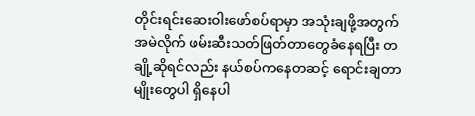တိုင်းရင်းဆေးဝါးဖော်စပ်ရာမှာ အသုံးချဖို့အတွက် အမဲလိုက် ဖမ်းဆီးသတ်ဖြတ်တာတွေခံနေရပြီး တချို့ဆိုရင်လည်း နယ်စပ်ကနေတဆင့် ရောင်းချတာမျိုးတွေပါ ရှိနေပါ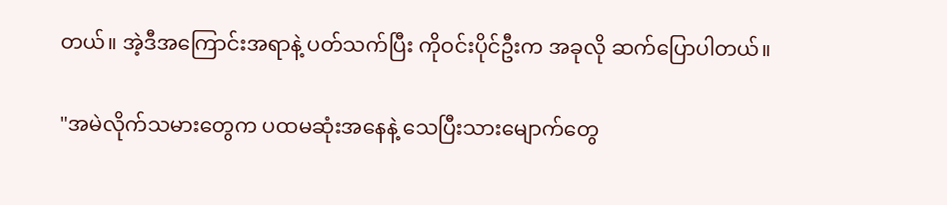တယ်။ အဲ့ဒီအကြောင်းအရာနဲ့ ပတ်သက်ပြီး ကိုဝင်းပိုင်ဦးက အခုလို ဆက်ပြောပါတယ်။

"အမဲလိုက်သမားတွေက ပထမဆုံးအနေနဲ့ သေပြီးသားမျောက်တွေ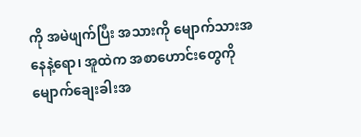ကို အမဲဖျက်ပြီး အသားကို မျောက်သားအနေနဲ့ရော၊ အူထဲက အစာဟောင်းတွေကို မျောက်ချေးခါးအ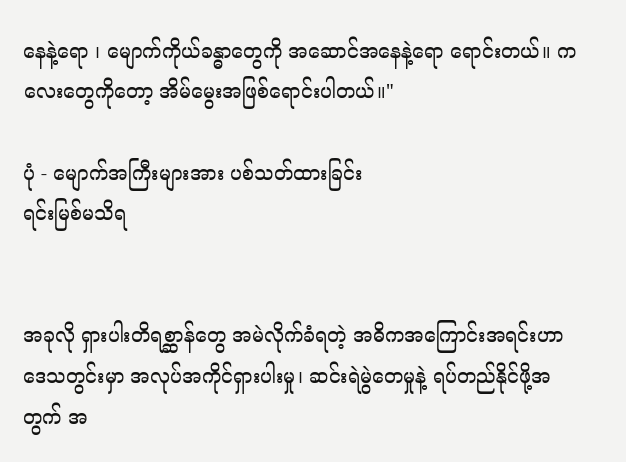နေနဲ့ရော ၊ မျောက်ကိုယ်ခန္ဓာတွေကို အဆောင်အနေနဲ့ရော ရောင်းတယ်။ ကလေးတွေကိုတော့ အိမ်မွေးအဖြစ်ရောင်းပါတယ်။"

ပုံ - မျောက်အကြီးများအား ပစ်သတ်ထားခြင်း
ရင်းမြစ်မသိရ


အခုလို ရှားပါးတိရစ္ဆာန်တွေ အမဲလိုက်ခံရတဲ့ အဓိကအကြောင်းအရင်းဟာ ဒေသတွင်းမှာ အလုပ်အကိုင်ရှားပါးမှု၊ ဆင်းရဲမွဲတေမှုနဲ့ ရပ်တည်နိုင်ဖို့အတွက် အ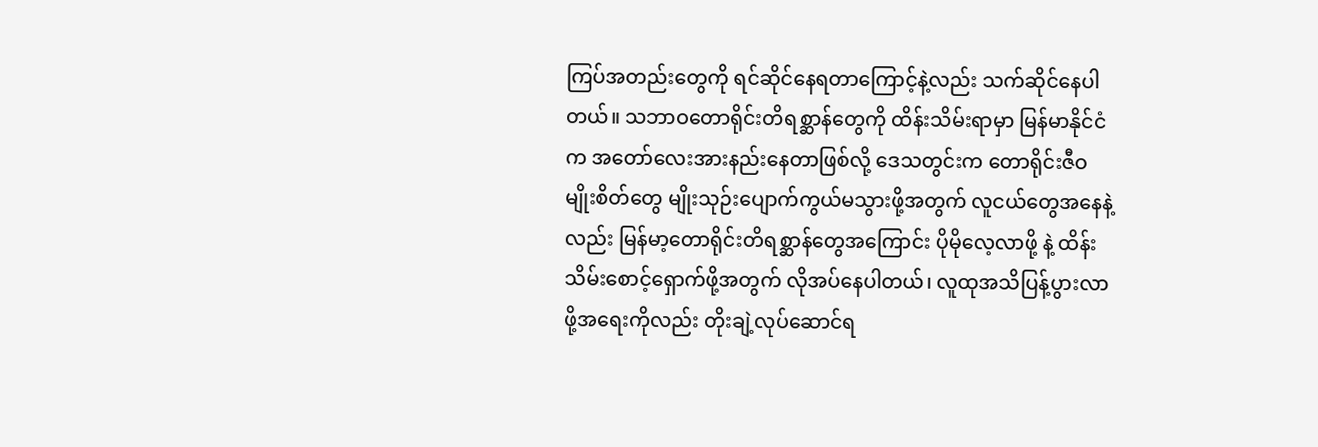ကြပ်အတည်းတွေကို ရင်ဆိုင်နေရတာကြောင့်နဲ့လည်း သက်ဆိုင်နေပါတယ်။ သဘာဝတောရိုင်းတိရစ္ဆာန်တွေကို ထိန်းသိမ်းရာမှာ မြန်မာနိုင်ငံက အတော်လေးအားနည်းနေတာဖြစ်လို့ ဒေသတွင်းက တောရိုင်းဇီဝမျိုးစိတ်တွေ မျိုးသုဉ်းပျောက်ကွယ်မသွားဖို့အတွက် လူငယ်တွေအနေနဲ့လည်း မြန်မာ့တောရိုင်းတိရစ္ဆာန်တွေအကြောင်း ပိုမိုလေ့လာဖို့ နဲ့ ထိန်းသိမ်းစောင့်ရှောက်ဖို့အတွက် လိုအပ်နေပါတယ်၊ လူထုအသိပြန့်ပွားလာဖို့အရေးကိုလည်း တိုးချဲ့လုပ်ဆောင်ရ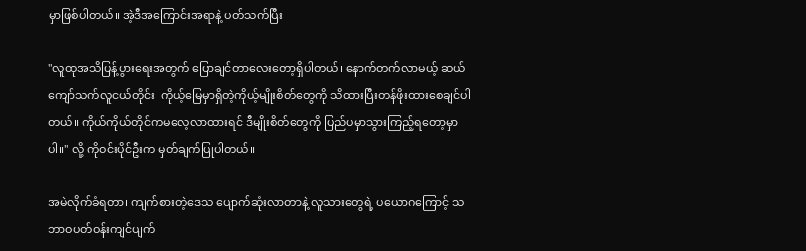မှာဖြစ်ပါတယ်။ အဲ့ဒီအကြောင်းအရာနဲ့ ပတ်သက်ပြီး

"လူထုအသိပြန့်ပွားရေးအတွက် ပြောချင်တာလေးတော့ရှိပါတယ်၊ နောက်တက်လာမယ့် ဆယ်ကျော်သက်လူငယ်တိုင်း  ကိုယ့်မြေမှာရှိတဲ့ကိုယ့်မျိုးစိတ်တွေကို သိထားပြီးတန်ဖိုးထားစေချင်ပါတယ်။ ကိုယ်ကိုယ်တိုင်ကမလေ့လာထားရင် ဒီမျိုးစိတ်တွေကို ပြည်ပမှာသွားကြည့်ရတော့မှာပါ။" လို့ ကိုဝင်းပိုင်ဦးက မှတ်ချက်ပြုပါတယ်။

အမဲလိုက်ခံရတာ၊ ကျက်စားတဲ့ဒေသ ပျောက်ဆုံးလာတာနဲ့ လူသားတွေရဲ့ ပယောဂကြောင့် သဘာဝပတ်ဝန်းကျင်ပျက်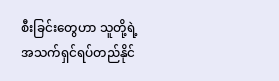စီးခြင်းတွေဟာ သူတို့ရဲ့ အသက်ရှင်ရပ်တည်နိုင်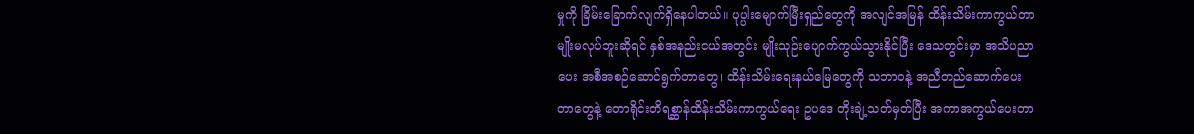မှုကို ခြိမ်းခြောက်လျက်ရှိနေပါတယ်။ ပုပ္ပါးမျောက်မြီးရှည်တွေကို အလျင်အမြန် ထိန်းသိမ်းကာကွယ်တာမျိုးမလုပ်ဘူးဆိုရင် နှစ်အနည်းငယ်အတွင်း မျိုးသုဉ်းပျောက်ကွယ်သွားနိုင်ပြီး ဒေသတွင်းမှာ အသိပညာပေး အစီအစဉ်ဆောင်ရွက်တာတွေ၊ ထိန်းသိမ်းရေးနယ်မြေတွေကို သဘာဝနဲ့ အညီတည်ဆောက်ပေးတာတွေနဲ့ တောရိုင်းတိရစ္ဆာန်ထိန်းသိမ်းကာကွယ်ရေး ဥပဒေ တိုးချဲ့သတ်မှတ်ပြီး အကာအကွယ်ပေးတာ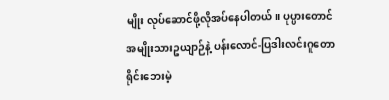မျိုး လုပ်ဆောင်ဖို့လိုအပ်နေပါတယ်။ ပုပ္ပားတောင်အမျိုးသားဥယျာဉ်နဲ့ ပန်းလောင်-ပြဒါးလင်းဂူတောရိုင်းဘေးမဲ့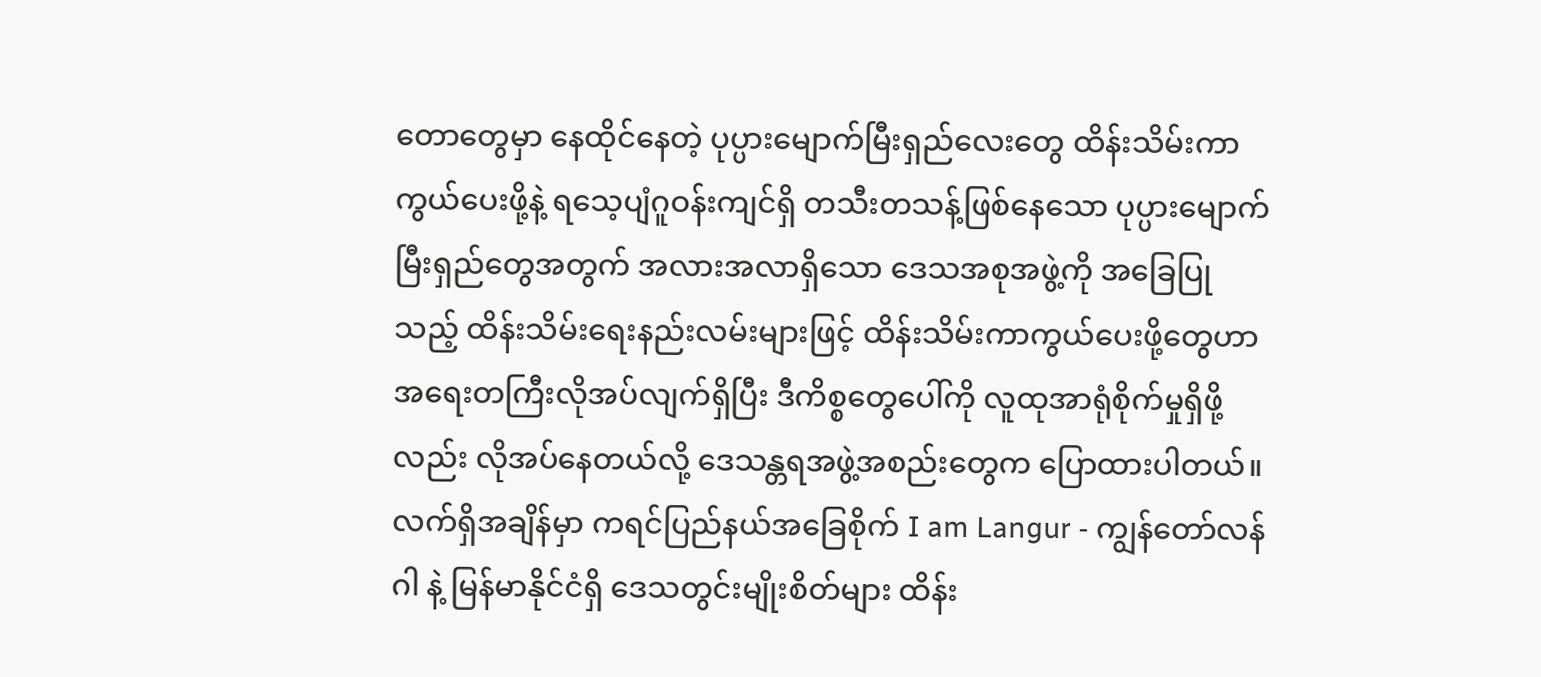တောတွေမှာ နေထိုင်နေတဲ့ ပုပ္ပားမျောက်မြီးရှည်လေးတွေ ထိန်းသိမ်းကာကွယ်ပေးဖို့နဲ့ ရသေ့ပျံဂူဝန်းကျင်ရှိ တသီးတသန့်ဖြစ်နေသော ပုပ္ပားမျောက်မြီးရှည်တွေအတွက် အလားအလာရှိသော ဒေသအစုအဖွဲ့ကို အခြေပြုသည့် ထိန်းသိမ်းရေးနည်းလမ်းများဖြင့် ထိန်းသိမ်းကာကွယ်ပေးဖို့တွေဟာ အရေးတကြီးလိုအပ်လျက်ရှိပြီး ဒီကိစ္စတွေပေါ်ကို လူထုအာရုံစိုက်မှုရှိဖို့လည်း လိုအပ်နေတယ်လို့ ဒေသန္တရအဖွဲ့အစည်းတွေက ပြောထားပါတယ်။ လက်ရှိအချိန်မှာ ကရင်ပြည်နယ်အခြေစိုက် I am Langur - ကျွန်တော်လန်ဂါ နဲ့ မြန်မာနိုင်ငံရှိ ဒေသတွင်းမျိုးစိတ်များ ထိန်း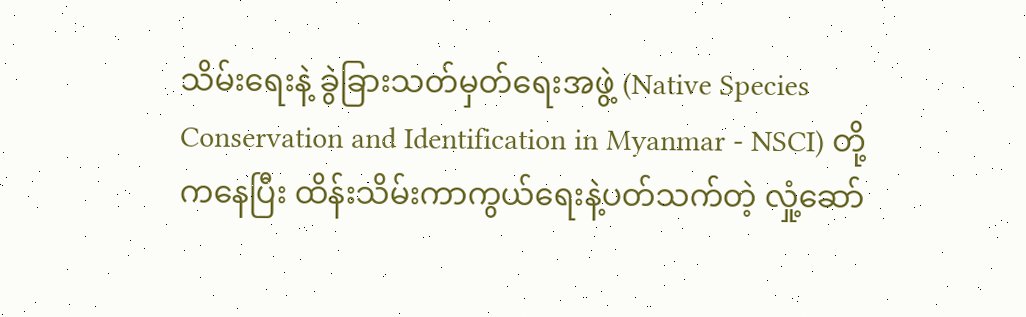သိမ်းရေးနဲ့ ခွဲခြားသတ်မှတ်ရေးအဖွဲ့ (Native Species Conservation and Identification in Myanmar - NSCI) တို့ကနေပြီး ထိန်းသိမ်းကာကွယ်ရေးနဲ့ပတ်သက်တဲ့ လှုံ့ဆော်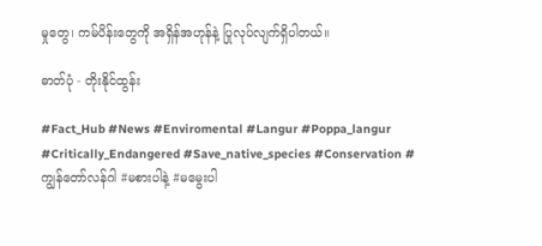မှုတွေ၊ ကမ်ပိန်းတွေကို အရှိန်အဟုန်နဲ့ ပြုလုပ်လျက်ရှိပါတယ်။

ဓာတ်ပုံ - တိုးနိုင်ထွန်း

#Fact_Hub #News #Enviromental #Langur #Poppa_langur #Critically_Endangered #Save_native_species #Conservation #ကျွန်တော်လန်ဂါ #မစားပါနဲ့ #မမွေးပါ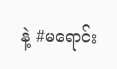နဲ့ #မရောင်း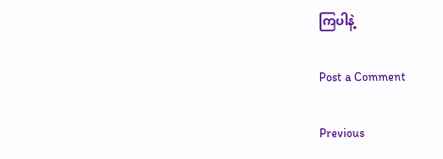ကြပါနဲ့

Post a Comment

Previous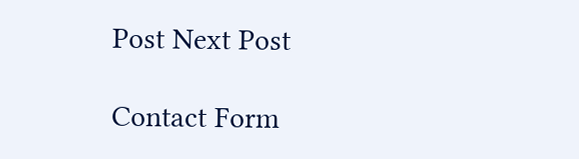Post Next Post

Contact Form